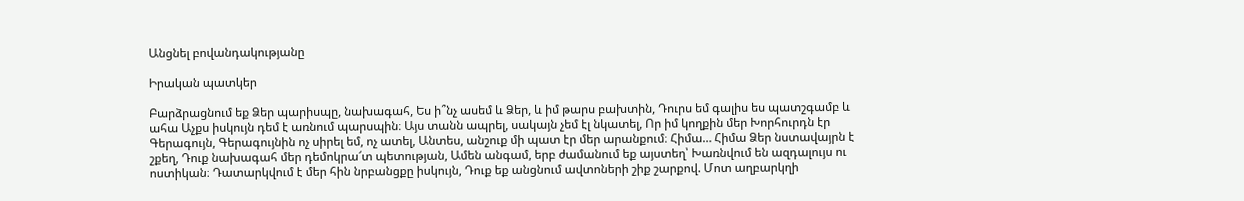Անցնել բովանդակությանը

Իրական պատկեր

Բարձրացնում եք Ձեր պարիսպը, նախագահ, Ես ի՞նչ ասեմ և Ձեր, և իմ թարս բախտին, Դուրս եմ գալիս ես պատշգամբ և ահա Աչքս իսկույն դեմ է առնում պարսպին։ Այս տանն ապրել, սակայն չեմ էլ նկատել, Որ իմ կողքին մեր Խորհուրդն էր Գերագույն, Գերագույնին ոչ սիրել եմ, ոչ ատել, Անտես, անշուք մի պատ էր մեր արանքում։ Հիմա… Հիմա Ձեր նստավայրն է շքեղ, Դուք նախագահ մեր դեմոկրա՜տ պետության, Ամեն անգամ, երբ ժամանում եք այստեղ՝ Խառնվում են ազդալույս ու ոստիկան։ Դատարկվում է մեր հին նրբանցքը իսկույն, Դուք եք անցնում ավտոների շիք շարքով. Մոտ աղբարկղի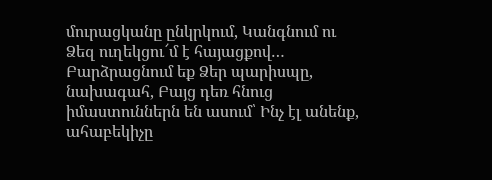մուրացկանը ընկրկում, Կանգնում ու Ձեզ ուղեկցու՜մ է հայացքով… Բարձրացնում եք Ձեր պարիսպը, նախագահ, Բայց դեռ հնուց իմաստուններն են ասում՝ Ինչ էլ անենք, ահաբեկիչը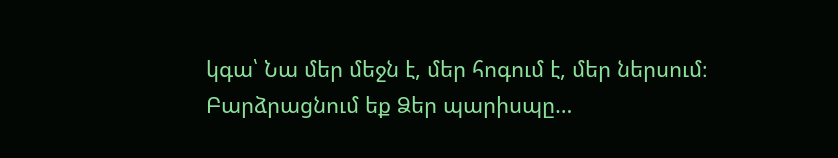կգա՝ Նա մեր մեջն է, մեր հոգում է, մեր ներսում։ Բարձրացնում եք Ձեր պարիսպը…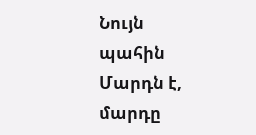Նույն պահին Մարդն է, մարդը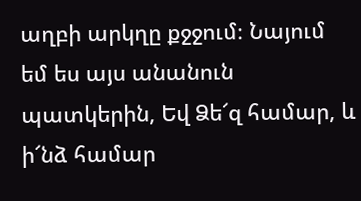աղբի արկղը քջջում։ Նայում եմ ես այս անանուն պատկերին, Եվ Ձե՜զ համար, և ի՜նձ համար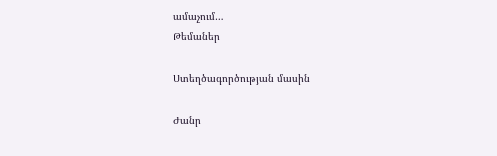ամաչում…
Թեմաներ

Ստեղծագործության մասին

Ժանր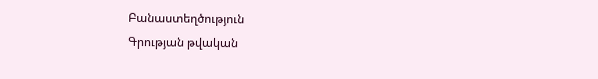Բանաստեղծություն
Գրության թվական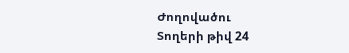Ժողովածու
Տողերի թիվ 24